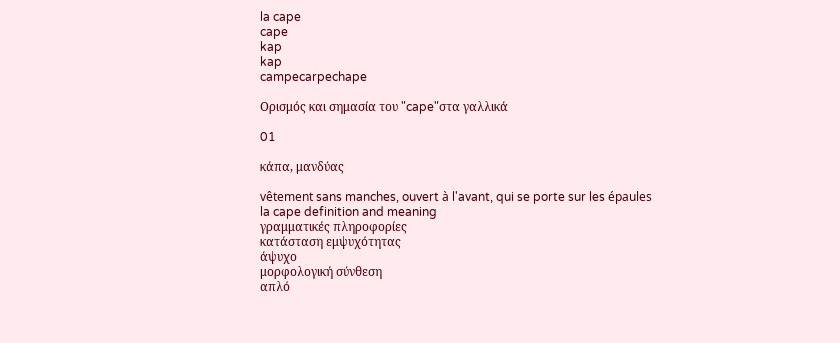la cape
cape
kap
kap
campecarpechape

Ορισμός και σημασία του "cape"στα γαλλικά

01

κάπα, μανδύας

vêtement sans manches, ouvert à l'avant, qui se porte sur les épaules
la cape definition and meaning
γραμματικές πληροφορίες
κατάσταση εμψυχότητας
άψυχο
μορφολογική σύνθεση
απλό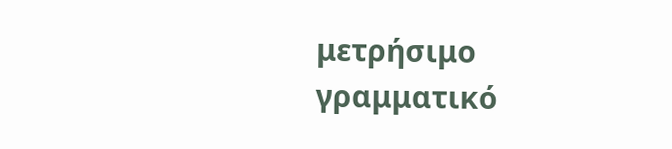μετρήσιμο
γραμματικό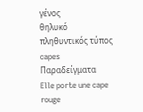γένος
θηλυκό
πληθυντικός τύπος
capes
Παραδείγματα
Elle porte une cape rouge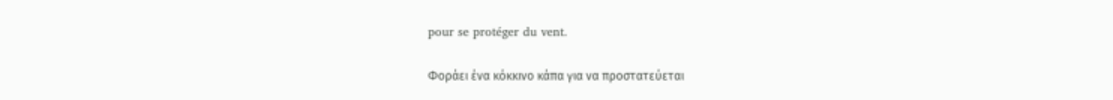pour se protéger du vent.

Φοράει ένα κόκκινο κάπα για να προστατεύεται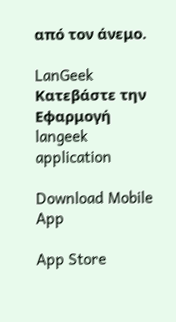από τον άνεμο.

LanGeek
Κατεβάστε την Εφαρμογή
langeek application

Download Mobile App

App Store